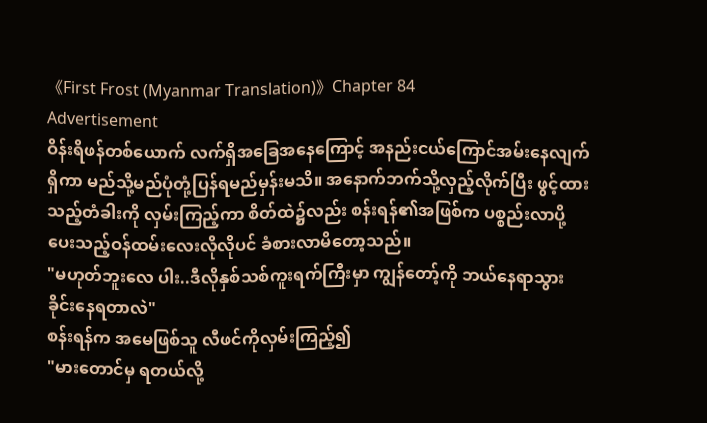《First Frost (Myanmar Translation)》Chapter 84
Advertisement
ဝိန်းရိဖန်တစ်ယောက် လက်ရှိအခြေအနေကြောင့် အနည်းငယ်ကြောင်အမ်းနေလျက်ရှိကာ မည်သို့မည်ပုံတုံ့ပြန်ရမည်မှန်းမသိ။ အနောက်ဘက်သို့လှည့်လိုက်ပြီး ဖွင့်ထားသည့်တံခါးကို လှမ်းကြည့်ကာ စိတ်ထဲ၌လည်း စန်းရန်၏အဖြစ်က ပစ္စည်းလာပို့ပေးသည့်ဝန်ထမ်းလေးလိုလိုပင် ခံစားလာမိတော့သည်။
"မဟုတ်ဘူးလေ ပါး..ဒီလိုနှစ်သစ်ကူးရက်ကြီးမှာ ကျွန်တော့်ကို ဘယ်နေရာသွားခိုင်းနေရတာလဲ"
စန်းရန်က အမေဖြစ်သူ လီဖင်ကိုလှမ်းကြည့်၍
"မားတောင်မှ ရတယ်လို့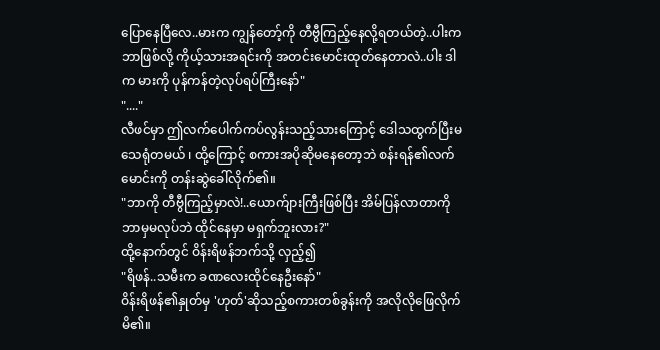ပြောနေပြီလေ..မားက ကျွန်တော့်ကို တီဗွီကြည့်နေလို့ရတယ်တဲ့..ပါးက ဘာဖြစ်လို့ ကိုယ့်သားအရင်းကို အတင်းမောင်းထုတ်နေတာလဲ..ပါး ဒါက မားကို ပုန်ကန်တဲ့လုပ်ရပ်ကြီးနော်"
"...."
လီဖင်မှာ ဤလက်ပေါက်ကပ်လွန်းသည့်သားကြောင့် ဒေါသထွက်ပြီးမသေရုံတမယ် ၊ ထို့ကြောင့် စကားအပိုဆိုမနေတော့ဘဲ စန်းရန်၏လက်မောင်းကို တန်းဆွဲခေါ်လိုက်၏။
"ဘာကို တီဗွီကြည့်မှာလဲ!..ယောက်ျားကြီးဖြစ်ပြီး အိမ်ပြန်လာတာကို ဘာမှမလုပ်ဘဲ ထိုင်နေမှာ မရှက်ဘူးလား?"
ထို့နောက်တွင် ဝိန်းရိဖန်ဘက်သို့ လှည့်၍
"ရိဖန်..သမီးက ခဏလေးထိုင်နေဦးနော်"
ဝိန်းရိဖန်၏နှုတ်မှ 'ဟုတ်'ဆိုသည့်စကားတစ်ခွန်းကို အလိုလိုဖြေလိုက်မိ၏။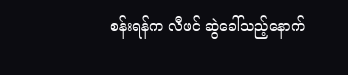စန်းရန်က လီဖင် ဆွဲခေါ်သည့်နောက်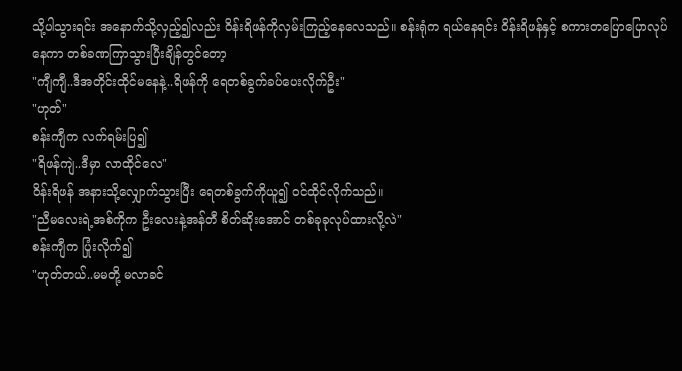သို့ပါသွားရင်း အနောက်သို့လှည့်၍လည်း ဝိန်းရိဖန်ကိုလှမ်းကြည့်နေလေသည်။ စန်းရုံက ရယ်နေရင်း ဝိန်းရိဖန်နှင့် စကားတပြောပြောလုပ်နေကာ တစ်ခဏကြာသွားပြီးချိန်တွင်တော့
"ကျီကျီ..ဒီအတိုင်းထိုင်မနေနဲ့..ရိဖန်ကို ရေတစ်ခွက်ခပ်ပေးလိုက်ဦး"
"ဟုတ်"
စန်းကျီက လက်ရမ်းပြ၍
"ရိဖန်ကျဲ..ဒီမှာ လာထိုင်လေ"
ဝိန်းရိဖန် အနားသို့လျှောက်သွားပြီး ရေတစ်ခွက်ကိုယူ၍ ဝင်ထိုင်လိုက်သည်။
"ညီမလေးရဲ့အစ်ကိုက ဦးလေးနဲ့အန်တီ စိတ်ဆိုးအောင် တစ်ခုခုလုပ်ထားလို့လဲ"
စန်းကျီက ပြုံးလိုက်၍
"ဟုတ်တယ်..မမတို့ မလာခင်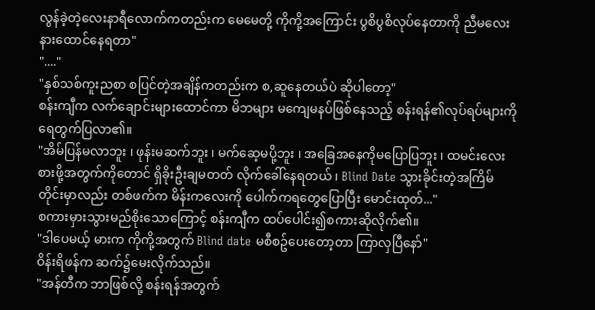လွန်ခဲ့တဲ့လေးနာရီလောက်ကတည်းက မေမေတို့ ကိုကို့အကြောင်း ပွစိပွစိလုပ်နေတာကို ညီမလေးနားထောင်နေရတာ"
"...."
"နှစ်သစ်ကူးညစာ စပြင်တဲ့အချိန်ကတည်းက စ,ဆူနေတယ်ပဲ ဆိုပါတော့"
စန်းကျီက လက်ချောင်းများထောင်ကာ မိဘများ မကျေမနပ်ဖြစ်နေသည့် စန်းရန်၏လုပ်ရပ်များကို ရေတွက်ပြလာ၏။
"အိမ်ပြန်မလာဘူး ၊ ဖုန်းမဆက်ဘူး ၊ မက်ဆေ့မပို့ဘူး ၊ အခြေအနေကိုမပြောပြဘူး ၊ ထမင်းလေးစားဖို့အတွက်ကိုတောင် ရှိခိုးဦးချမတတ် လိုက်ခေါ်နေရတယ် ၊ Blind Date သွားခိုင်းတဲ့အကြိမ်တိုင်းမှာလည်း တစ်ဖက်က မိန်းကလေးကို ပေါက်ကရတွေပြောပြီး မောင်းထုတ်..."
စကားမှားသွားမည်စိုးသောကြောင့် စန်းကျီက ထပ်ပေါင်း၍စကားဆိုလိုက်၏။
"ဒါပေမယ့် မားက ကိုကို့အတွက် Blind date မစီစဥ်ပေးတော့တာ ကြာလှပြီနော်"
ဝိန်းရိဖန်က ဆက်၌မေးလိုက်သည်။
"အန်တီက ဘာဖြစ်လို့ စန်းရန်အတွက်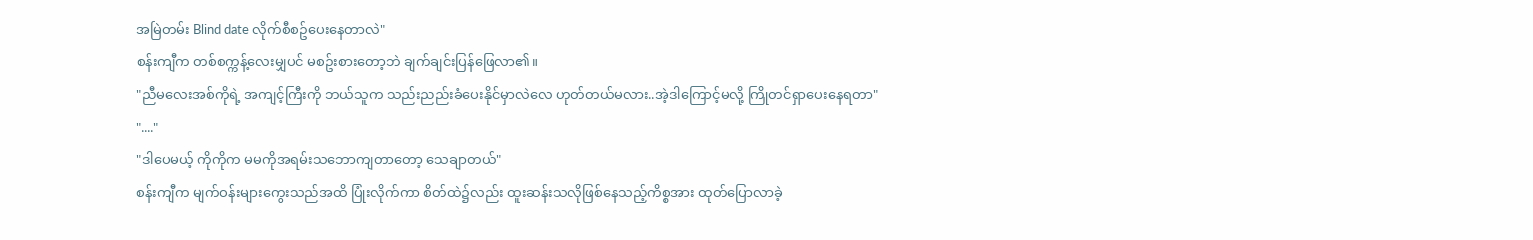အမြဲတမ်း Blind date လိုက်စီစဥ်ပေးနေတာလဲ"
စန်းကျီက တစ်စက္ကန့်လေးမျှပင် မစဥ်းစားတော့ဘဲ ချက်ချင်းပြန်ဖြေလာ၏။
"ညီမလေးအစ်ကိုရဲ့ အကျင့်ကြီးကို ဘယ်သူက သည်းညည်းခံပေးနိုင်မှာလဲလေ ဟုတ်တယ်မလား..အဲ့ဒါကြောင့်မလို့ ကြိုတင်ရှာပေးနေရတာ"
"...."
"ဒါပေမယ့် ကိုကိုက မမကိုအရမ်းသဘောကျတာတော့ သေချာတယ်"
စန်းကျီက မျက်ဝန်းများကွေးသည်အထိ ပြုံးလိုက်ကာ စိတ်ထဲ၌လည်း ထူးဆန်းသလိုဖြစ်နေသည့်ကိစ္စအား ထုတ်ပြောလာခဲ့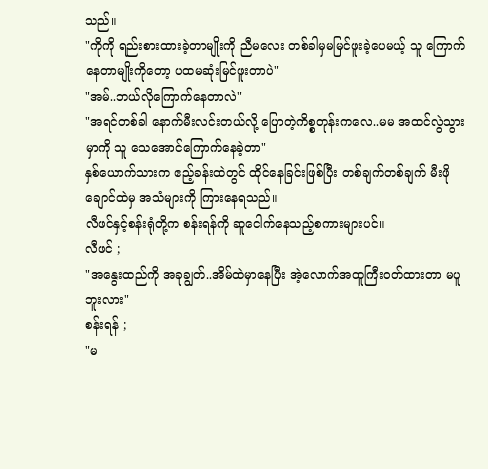သည်။
"ကိုကို ရည်းစားထားခဲ့တာမျိုးကို ညီမလေး တစ်ခါမှမမြင်ဖူးခဲ့ပေမယ့် သူ ကြောက်နေတာမျိုးကိုတော့ ပထမဆုံးမြင်ဖူးတာပဲ"
"အမ်..ဘယ်လိုကြောက်နေတာလဲ"
"အရင်တစ်ခါ နောက်မီးလင်းတယ်လို့ ပြောတဲ့ကိစ္စတုန်းကလေ..မမ အထင်လွဲသွားမှာကို သူ သေအောင်ကြောက်နေခဲ့တာ"
နှစ်ယောက်သားက ဧည့်ခန်းထဲတွင် ထိုင်နေခြင်းဖြစ်ပြီး တစ်ချက်တစ်ချက် မီးဖိုချောင်ထဲမှ အသံများကို ကြားနေရသည်။
လီဖင်နှင့်စန်းရုံတို့က စန်းရန်ကို ဆူငေါက်နေသည့်စကားများပင်။
လီဖင် ;
"အနွေးထည်ကို အခုချွတ်..အိမ်ထဲမှာနေပြီး အဲ့လောက်အထူကြီးဝတ်ထားတာ မပူဘူးလား"
စန်းရန် ;
"မ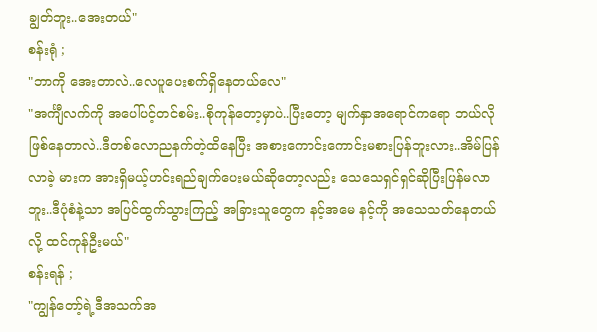ချွတ်ဘူး..အေးတယ်"
စန်းရုံ ;
"ဘာကို အေးတာလဲ..လေပူပေးစက်ရှိနေတယ်လေ"
"အင်္ကျီလက်ကို အပေါ်ပင့်တင်စမ်း..စိုကုန်တော့မှာပဲ..ပြီးတော့ မျက်နှာအရောင်ကရော ဘယ်လိုဖြစ်နေတာလဲ..ဒီတစ်လောညနက်တဲ့ထိနေပြီး အစားကောင်းကောင်းမစားပြန်ဘူးလား..အိမ်ပြန်လာခဲ့ မားက အားရှိမယ့်ဟင်းရည်ချက်ပေးမယ်ဆိုတော့လည်း သေသေရှင်ရှင်ဆိုပြီးပြန်မလာဘူး..ဒီပုံစံနဲ့သာ အပြင်ထွက်သွားကြည့် အခြားသူတွေက နင့်အမေ နင့်ကို အသေသတ်နေတယ်လို့ ထင်ကုန်ဦးမယ်"
စန်းရန် ;
"ကျွန်တော့်ရဲ့ဒီအသက်အ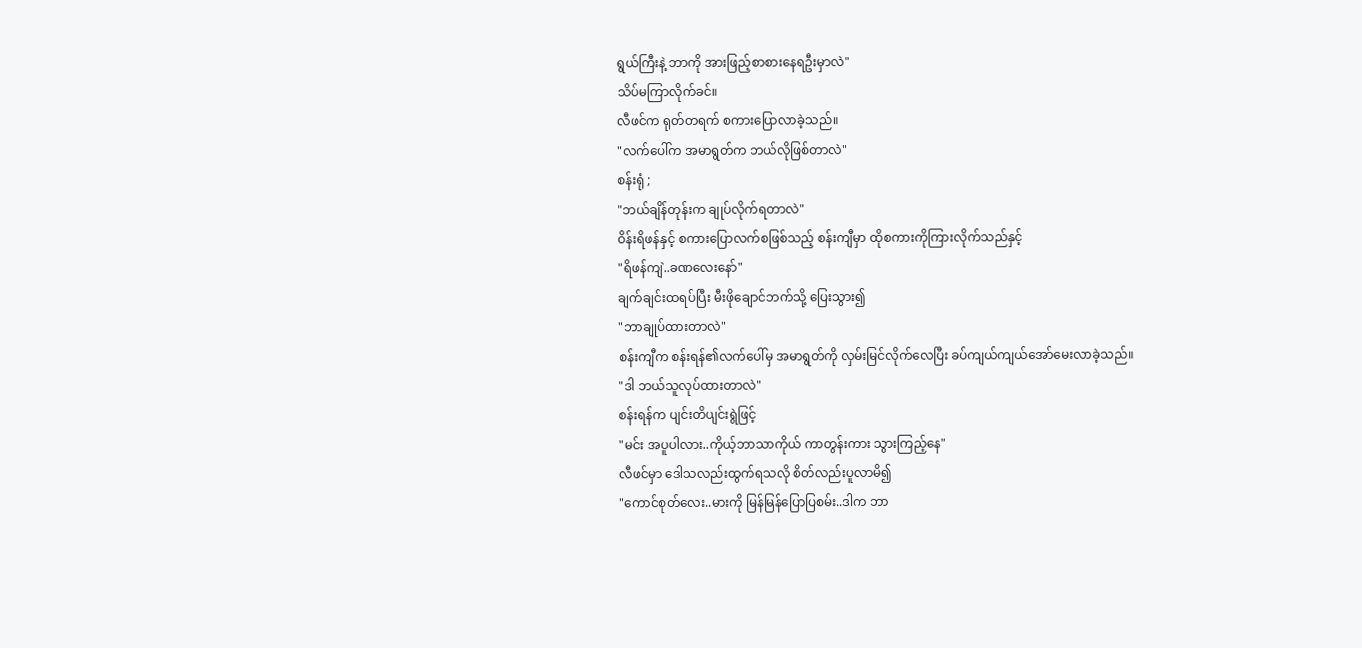ရွယ်ကြီးနဲ့ ဘာကို အားဖြည့်စာစားနေရဦးမှာလဲ"
သိပ်မကြာလိုက်ခင်။
လီဖင်က ရုတ်တရက် စကားပြောလာခဲ့သည်။
"လက်ပေါ်က အမာရွတ်က ဘယ်လိုဖြစ်တာလဲ"
စန်းရုံ ;
"ဘယ်ချိန်တုန်းက ချုပ်လိုက်ရတာလဲ"
ဝိန်းရိဖန်နှင့် စကားပြောလက်စဖြစ်သည့် စန်းကျီမှာ ထိုစကားကိုကြားလိုက်သည်နှင့်
"ရိဖန်ကျဲ..ခဏလေးနော်"
ချက်ချင်းထရပ်ပြီး မီးဖိုချောင်ဘက်သို့ ပြေးသွား၍
"ဘာချုပ်ထားတာလဲ"
စန်းကျီက စန်းရန်၏လက်ပေါ်မှ အမာရွတ်ကို လှမ်းမြင်လိုက်လေပြီး ခပ်ကျယ်ကျယ်အော်မေးလာခဲ့သည်။
"ဒါ ဘယ်သူလုပ်ထားတာလဲ"
စန်းရန်က ပျင်းတိပျင်းရွဲဖြင့်
"မင်း အပူပါလား..ကိုယ့်ဘာသာကိုယ် ကာတွန်းကား သွားကြည့်နေ"
လီဖင်မှာ ဒေါသလည်းထွက်ရသလို စိတ်လည်းပူလာမိ၍
"ကောင်စုတ်လေး..မားကို မြန်မြန်ပြောပြစမ်း..ဒါက ဘာ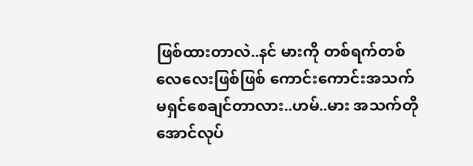ဖြစ်ထားတာလဲ..နင် မားကို တစ်ရက်တစ်လေလေးဖြစ်ဖြစ် ကောင်းကောင်းအသက်မရှင်စေချင်တာလား..ဟမ်..မား အသက်တိုအောင်လုပ်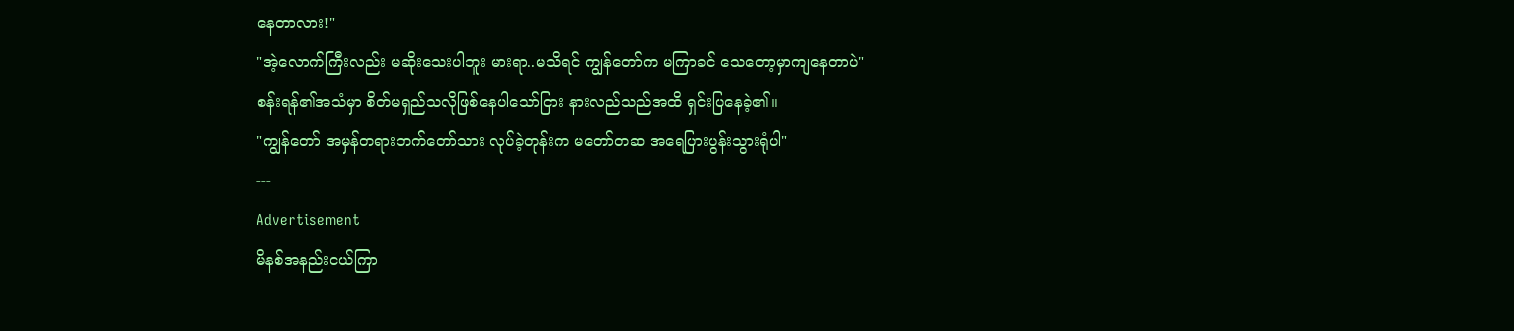နေတာလား!"
"အဲ့လောက်ကြီးလည်း မဆိုးသေးပါဘူး မားရာ..မသိရင် ကျွန်တော်က မကြာခင် သေတော့မှာကျနေတာပဲ"
စန်းရန်၏အသံမှာ စိတ်မရှည်သလိုဖြစ်နေပါသော်ငြား နားလည်သည်အထိ ရှင်းပြနေခဲ့၏။
"ကျွန်တော် အမှန်တရားဘက်တော်သား လုပ်ခဲ့တုန်းက မတော်တဆ အရေပြားပွန်းသွားရုံပါ"
---
Advertisement
မိနစ်အနည်းငယ်ကြာ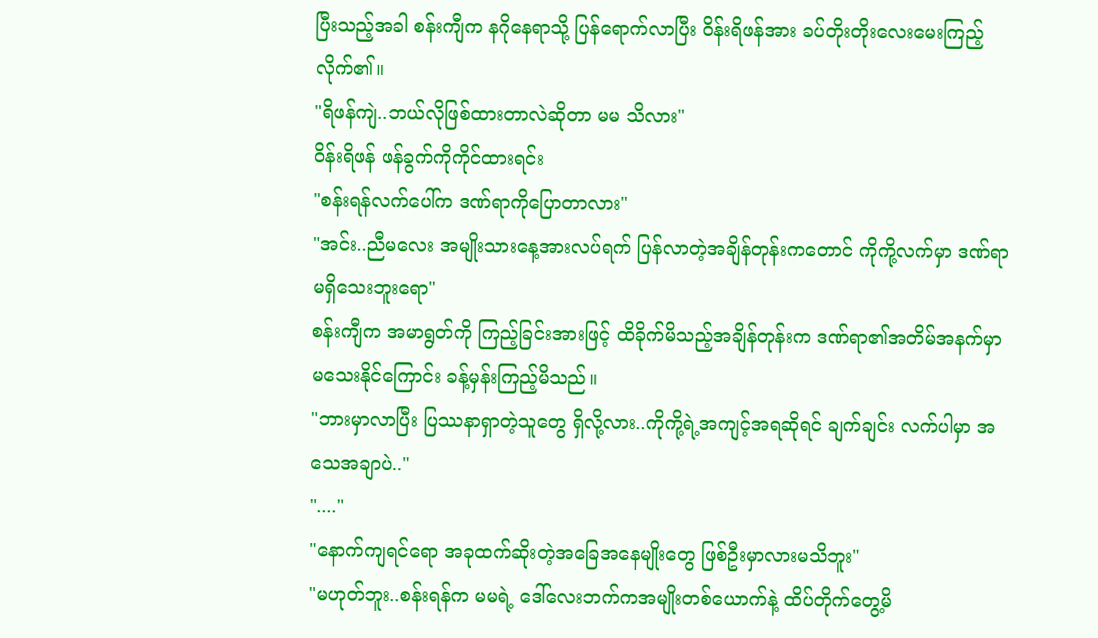ပြီးသည့်အခါ စန်းကျီက နဂိုနေရာသို့ ပြန်ရောက်လာပြီး ဝိန်းရိဖန်အား ခပ်တိုးတိုးလေးမေးကြည့်လိုက်၏။
"ရိဖန်ကျဲ..ဘယ်လိုဖြစ်ထားတာလဲဆိုတာ မမ သိလား"
ဝိန်းရိဖန် ဖန်ခွက်ကိုကိုင်ထားရင်း
"စန်းရန်လက်ပေါ်က ဒဏ်ရာကိုပြောတာလား"
"အင်း..ညီမလေး အမျိုးသားနေ့အားလပ်ရက် ပြန်လာတဲ့အချိန်တုန်းကတောင် ကိုကို့လက်မှာ ဒဏ်ရာမရှိသေးဘူးရော"
စန်းကျီက အမာရွတ်ကို ကြည့်ခြင်းအားဖြင့် ထိခိုက်မိသည့်အချိန်တုန်းက ဒဏ်ရာ၏အတိမ်အနက်မှာ မသေးနိုင်ကြောင်း ခန့်မှန်းကြည့်မိသည်။
"ဘားမှာလာပြီး ပြဿနာရှာတဲ့သူတွေ ရှိလို့လား..ကိုကို့ရဲ့အကျင့်အရဆိုရင် ချက်ချင်း လက်ပါမှာ အသေအချာပဲ.."
"...."
"နောက်ကျရင်ရော အခုထက်ဆိုးတဲ့အခြေအနေမျိုးတွေ ဖြစ်ဦးမှာလားမသိဘူး"
"မဟုတ်ဘူး..စန်းရန်က မမရဲ့ ဒေါ်လေးဘက်ကအမျိုးတစ်ယောက်နဲ့ ထိပ်တိုက်တွေ့မိ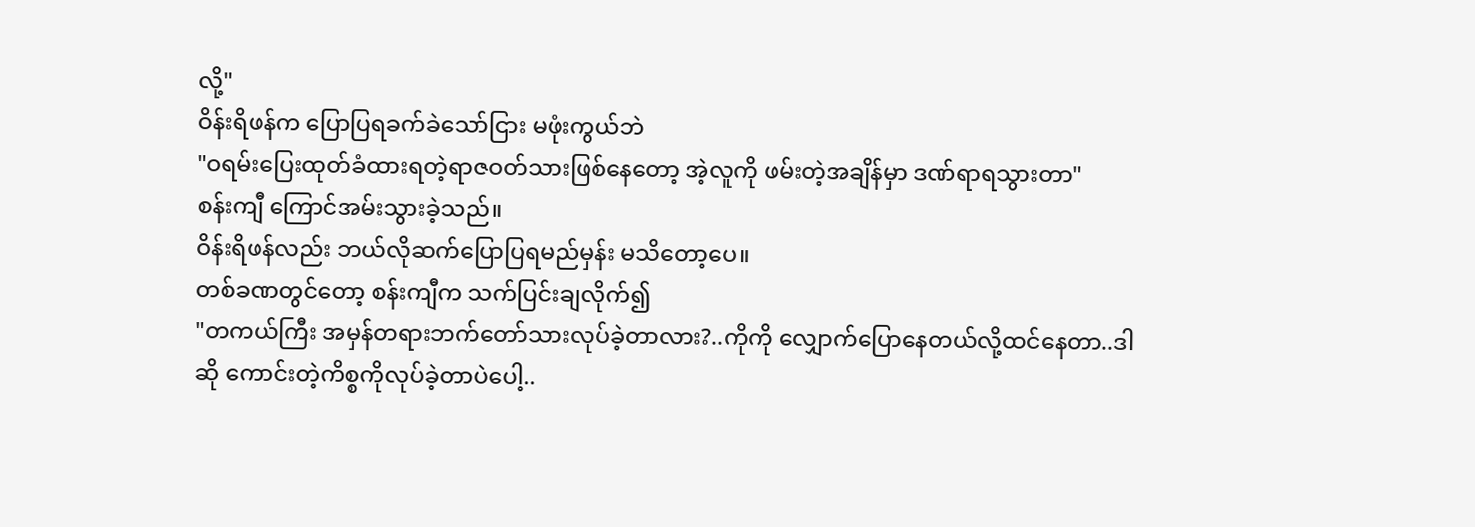လို့"
ဝိန်းရိဖန်က ပြောပြရခက်ခဲသော်ငြား မဖုံးကွယ်ဘဲ
"ဝရမ်းပြေးထုတ်ခံထားရတဲ့ရာဇဝတ်သားဖြစ်နေတော့ အဲ့လူကို ဖမ်းတဲ့အချိန်မှာ ဒဏ်ရာရသွားတာ"
စန်းကျီ ကြောင်အမ်းသွားခဲ့သည်။
ဝိန်းရိဖန်လည်း ဘယ်လိုဆက်ပြောပြရမည်မှန်း မသိတော့ပေ။
တစ်ခဏတွင်တော့ စန်းကျီက သက်ပြင်းချလိုက်၍
"တကယ်ကြီး အမှန်တရားဘက်တော်သားလုပ်ခဲ့တာလား?..ကိုကို လျှောက်ပြောနေတယ်လို့ထင်နေတာ..ဒါဆို ကောင်းတဲ့ကိစ္စကိုလုပ်ခဲ့တာပဲပေါ့..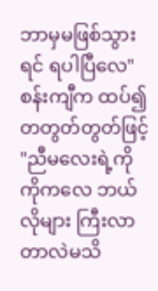ဘာမှမဖြစ်သွားရင် ရပါပြီလေ"
စန်းကျီက ထပ်၍တတွတ်တွတ်ဖြင့်
"ညီမလေးရဲ့ကိုကိုကလေ ဘယ်လိုများ ကြီးလာတာလဲမသိ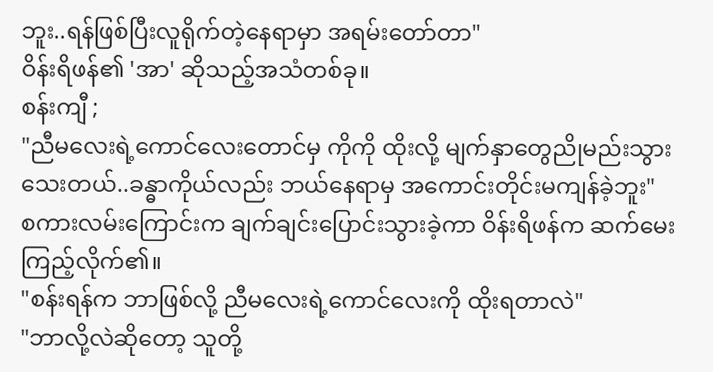ဘူး..ရန်ဖြစ်ပြီးလူရိုက်တဲ့နေရာမှာ အရမ်းတော်တာ"
ဝိန်းရိဖန်၏ 'အာ' ဆိုသည့်အသံတစ်ခု။
စန်းကျီ ;
"ညီမလေးရဲ့ကောင်လေးတောင်မှ ကိုကို ထိုးလို့ မျက်နှာတွေညိုမည်းသွားသေးတယ်..ခန္ဓာကိုယ်လည်း ဘယ်နေရာမှ အကောင်းတိုင်းမကျန်ခဲ့ဘူး"
စကားလမ်းကြောင်းက ချက်ချင်းပြောင်းသွားခဲ့ကာ ဝိန်းရိဖန်က ဆက်မေးကြည့်လိုက်၏။
"စန်းရန်က ဘာဖြစ်လို့ ညီမလေးရဲ့ကောင်လေးကို ထိုးရတာလဲ"
"ဘာလို့လဲဆိုတော့ သူတို့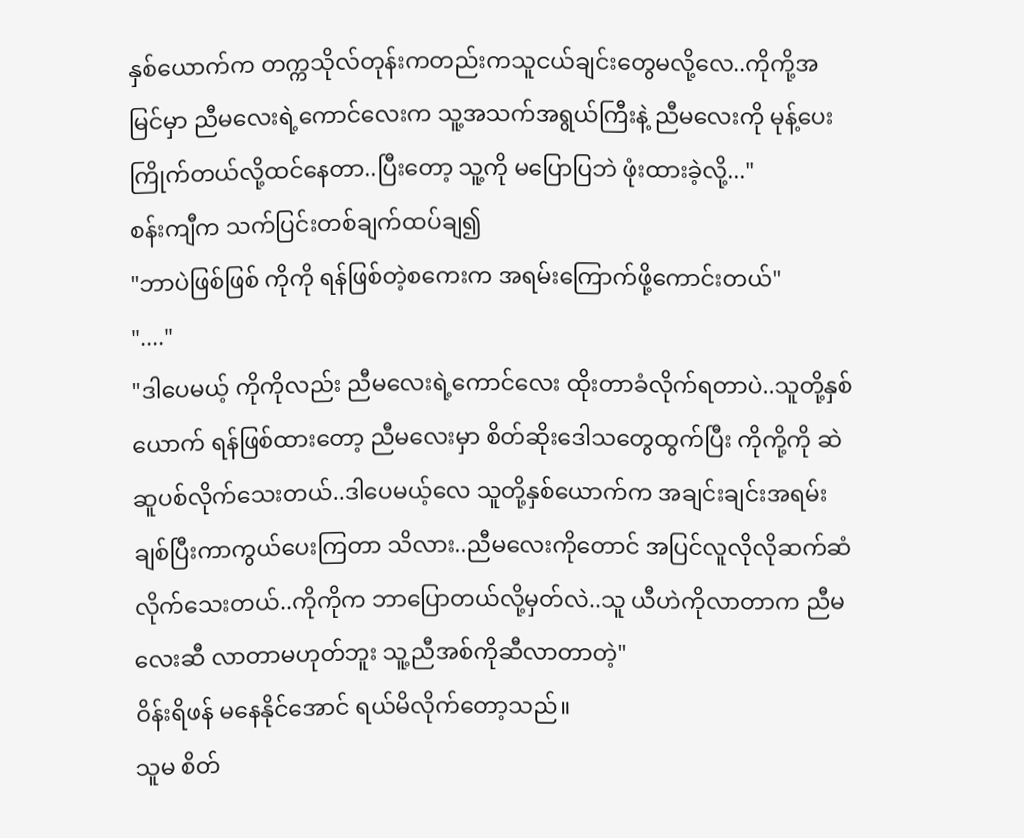နှစ်ယောက်က တက္ကသိုလ်တုန်းကတည်းကသူငယ်ချင်းတွေမလို့လေ..ကိုကို့အမြင်မှာ ညီမလေးရဲ့ကောင်လေးက သူ့အသက်အရွယ်ကြီးနဲ့ ညီမလေးကို မုန့်ပေးကြိုက်တယ်လို့ထင်နေတာ..ပြီးတော့ သူ့ကို မပြောပြဘဲ ဖုံးထားခဲ့လို့..."
စန်းကျီက သက်ပြင်းတစ်ချက်ထပ်ချ၍
"ဘာပဲဖြစ်ဖြစ် ကိုကို ရန်ဖြစ်တဲ့စကေးက အရမ်းကြောက်ဖို့ကောင်းတယ်"
"...."
"ဒါပေမယ့် ကိုကိုလည်း ညီမလေးရဲ့ကောင်လေး ထိုးတာခံလိုက်ရတာပဲ..သူတို့နှစ်ယောက် ရန်ဖြစ်ထားတော့ ညီမလေးမှာ စိတ်ဆိုးဒေါသတွေထွက်ပြီး ကိုကို့ကို ဆဲဆူပစ်လိုက်သေးတယ်..ဒါပေမယ့်လေ သူတို့နှစ်ယောက်က အချင်းချင်းအရမ်းချစ်ပြီးကာကွယ်ပေးကြတာ သိလား..ညီမလေးကိုတောင် အပြင်လူလိုလိုဆက်ဆံလိုက်သေးတယ်..ကိုကိုက ဘာပြောတယ်လို့မှတ်လဲ..သူ ယီဟဲကိုလာတာက ညီမလေးဆီ လာတာမဟုတ်ဘူး သူ့ညီအစ်ကိုဆီလာတာတဲ့"
ဝိန်းရိဖန် မနေနိုင်အောင် ရယ်မိလိုက်တော့သည်။
သူမ စိတ်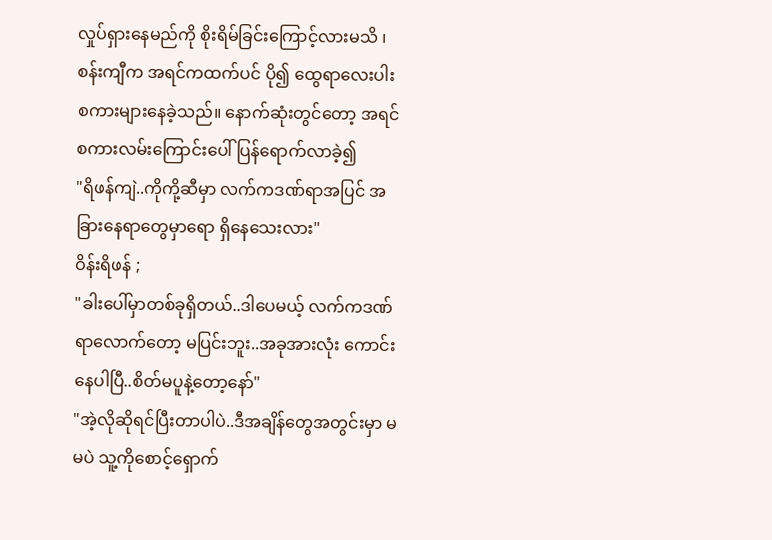လှုပ်ရှားနေမည်ကို စိုးရိမ်ခြင်းကြောင့်လားမသိ ၊ စန်းကျီက အရင်ကထက်ပင် ပို၍ ထွေရာလေးပါးစကားများနေခဲ့သည်။ နောက်ဆုံးတွင်တော့ အရင်စကားလမ်းကြောင်းပေါ် ပြန်ရောက်လာခဲ့၍
"ရိဖန်ကျဲ..ကိုကို့ဆီမှာ လက်ကဒဏ်ရာအပြင် အခြားနေရာတွေမှာရော ရှိနေသေးလား"
ဝိန်းရိဖန် ;
"ခါးပေါ်မှာတစ်ခုရှိတယ်..ဒါပေမယ့် လက်ကဒဏ်ရာလောက်တော့ မပြင်းဘူး..အခုအားလုံး ကောင်းနေပါပြီ..စိတ်မပူနဲ့တော့နော်"
"အဲ့လိုဆိုရင်ပြီးတာပါပဲ..ဒီအချိန်တွေအတွင်းမှာ မမပဲ သူ့ကိုစောင့်ရှောက်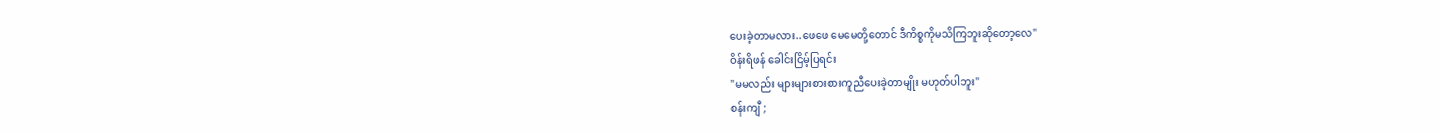ပေးခဲ့တာမလား..ဖေဖေ မေမေတို့တောင် ဒီကိစ္စကိုမသိကြဘူးဆိုတော့လေ"
ဝိန်းရိဖန် ခေါင်းငြိမ့်ပြရင်း
"မမလည်း များများစားစားကူညီပေးခဲ့တာမျိုး မဟုတ်ပါဘူး"
စန်းကျီ ;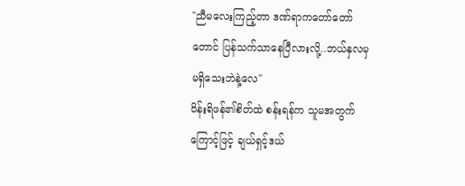"ညီမလေးကြည့်တာ ဒဏ်ရာကတော်တော်တောင် ပြန်သက်သာနေပြီလားလို့..ဘယ်နှလမှ မရှိသေးဘဲနဲ့လေ"
ဝိန်းရိဖန်၏စိတ်ထဲ စန်းရန်က သူမအတွက်ကြောင့်ဖြင့် ချယ်ရှင့်ဒယ်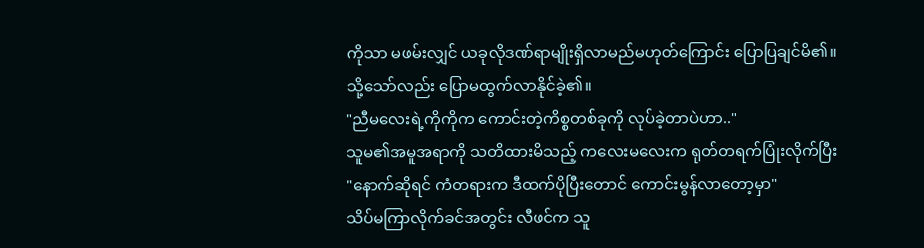ကိုသာ မဖမ်းလျှင် ယခုလိုဒဏ်ရာမျိုးရှိလာမည်မဟုတ်ကြောင်း ပြောပြချင်မိ၏။
သို့သော်လည်း ပြောမထွက်လာနိုင်ခဲ့၏။
"ညီမလေးရဲ့ကိုကိုက ကောင်းတဲ့ကိစ္စတစ်ခုကို လုပ်ခဲ့တာပဲဟာ.."
သူမ၏အမူအရာကို သတိထားမိသည့် ကလေးမလေးက ရုတ်တရက်ပြုံးလိုက်ပြီး
"နောက်ဆိုရင် ကံတရားက ဒီထက်ပိုပြီးတောင် ကောင်းမွန်လာတော့မှာ"
သိပ်မကြာလိုက်ခင်အတွင်း လီဖင်က သူ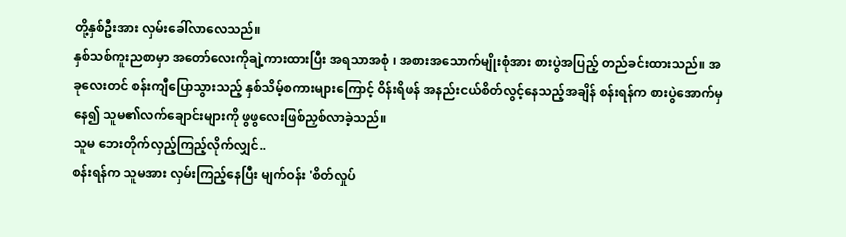တို့နှစ်ဦးအား လှမ်းခေါ်လာလေသည်။
နှစ်သစ်ကူးညစာမှာ အတော်လေးကိုချဲ့ကားထားပြီး အရသာအစုံ ၊ အစားအသောက်မျိုးစုံအား စားပွဲအပြည့် တည်ခင်းထားသည်။ အခုလေးတင် စန်းကျီပြောသွားသည့် နှစ်သိမ့်စကားများကြောင့် ဝိန်းရိဖန် အနည်းငယ်စိတ်လွင့်နေသည့်အချိန် စန်းရန်က စားပွဲအောက်မှနေ၍ သူမ၏လက်ချောင်းများကို ဖွဖွလေးဖြစ်ညှစ်လာခဲ့သည်။
သူမ ဘေးတိုက်လှည့်ကြည့်လိုက်လျှင်..
စန်းရန်က သူမအား လှမ်းကြည့်နေပြီး မျက်ဝန်း 'စိတ်လှုပ်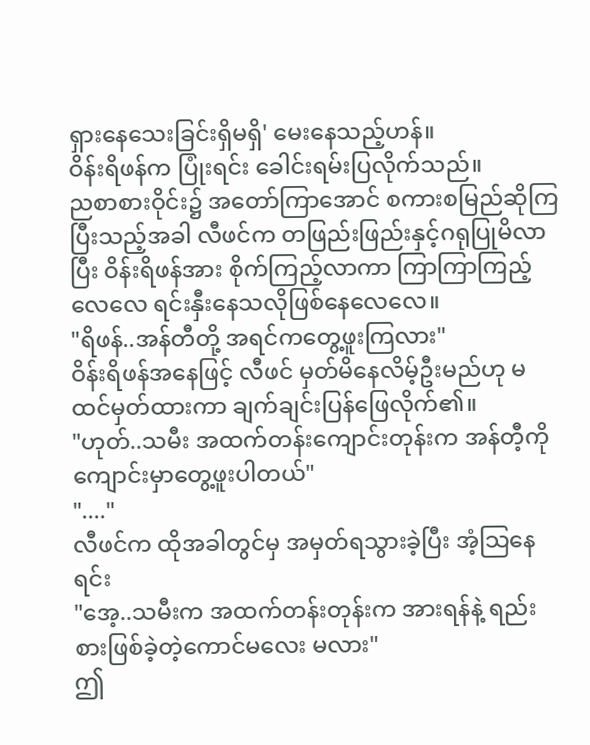ရှားနေသေးခြင်းရှိမရှိ' မေးနေသည့်ဟန်။
ဝိန်းရိဖန်က ပြုံးရင်း ခေါင်းရမ်းပြလိုက်သည်။
ညစာစားဝိုင်း၌ အတော်ကြာအောင် စကားစမြည်ဆိုကြပြီးသည့်အခါ လီဖင်က တဖြည်းဖြည်းနှင့်ဂရုပြုမိလာပြီး ဝိန်းရိဖန်အား စိုက်ကြည့်လာကာ ကြာကြာကြည့်လေလေ ရင်းနှီးနေသလိုဖြစ်နေလေလေ။
"ရိဖန်..အန်တီတို့ အရင်ကတွေ့ဖူးကြလား"
ဝိန်းရိဖန်အနေဖြင့် လီဖင် မှတ်မိနေလိမ့်ဦးမည်ဟု မထင်မှတ်ထားကာ ချက်ချင်းပြန်ဖြေလိုက်၏။
"ဟုတ်..သမီး အထက်တန်းကျောင်းတုန်းက အန်တီ့ကို ကျောင်းမှာတွေ့ဖူးပါတယ်"
"...."
လီဖင်က ထိုအခါတွင်မှ အမှတ်ရသွားခဲ့ပြီး အံ့သြနေရင်း
"အေ့..သမီးက အထက်တန်းတုန်းက အားရန်နဲ့ ရည်းစားဖြစ်ခဲ့တဲ့ကောင်မလေး မလား"
ဤ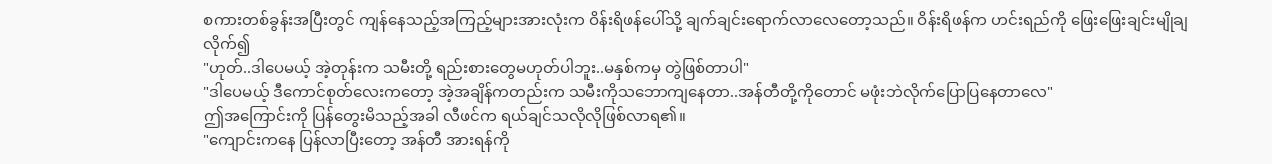စကားတစ်ခွန်းအပြီးတွင် ကျန်နေသည့်အကြည့်များအားလုံးက ဝိန်းရိဖန်ပေါ်သို့ ချက်ချင်းရောက်လာလေတော့သည်။ ဝိန်းရိဖန်က ဟင်းရည်ကို ဖြေးဖြေးချင်းမျိုချလိုက်၍
"ဟုတ်..ဒါပေမယ့် အဲ့တုန်းက သမီးတို့ ရည်းစားတွေမဟုတ်ပါဘူး..မနှစ်ကမှ တွဲဖြစ်တာပါ"
"ဒါပေမယ့် ဒီကောင်စုတ်လေးကတော့ အဲ့အချိန်ကတည်းက သမီးကိုသဘောကျနေတာ..အန်တီတို့ကိုတောင် မဖုံးဘဲလိုက်ပြောပြနေတာလေ"
ဤအကြောင်းကို ပြန်တွေးမိသည့်အခါ လီဖင်က ရယ်ချင်သလိုလိုဖြစ်လာရ၏။
"ကျောင်းကနေ ပြန်လာပြီးတော့ အန်တီ အားရန်ကို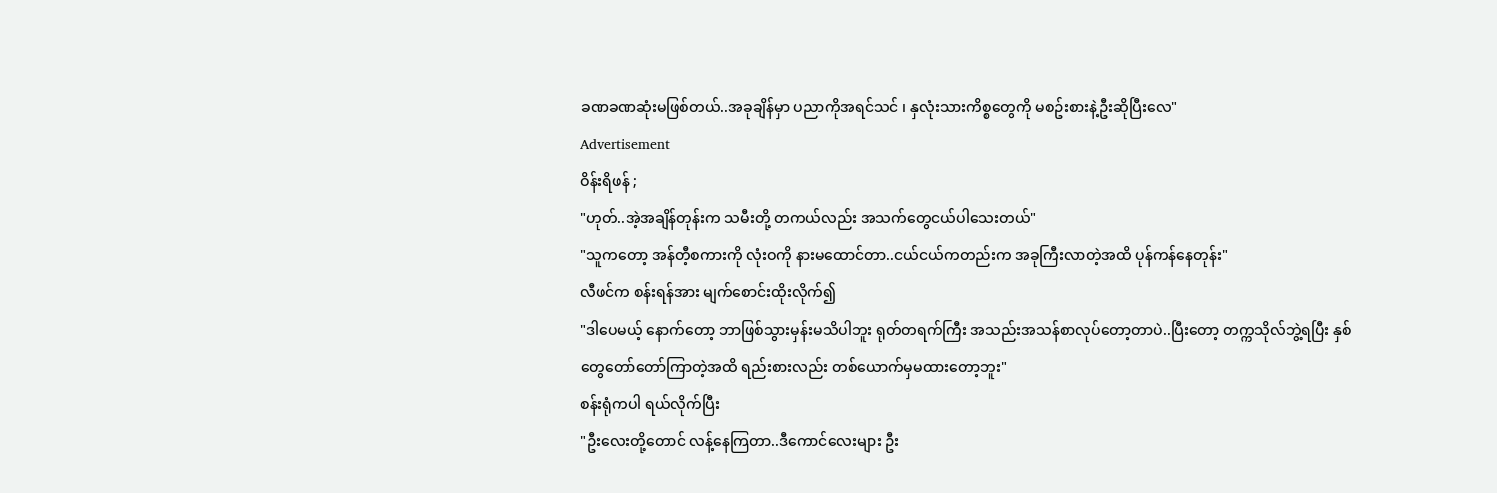ခဏခဏဆုံးမဖြစ်တယ်..အခုချိန်မှာ ပညာကိုအရင်သင် ၊ နှလုံးသားကိစ္စတွေကို မစဥ်းစားနဲ့ဦးဆိုပြီးလေ"
Advertisement
ဝိန်းရိဖန် ;
"ဟုတ်..အဲ့အချိန်တုန်းက သမီးတို့ တကယ်လည်း အသက်တွေငယ်ပါသေးတယ်"
"သူကတော့ အန်တီ့စကားကို လုံးဝကို နားမထောင်တာ..ငယ်ငယ်ကတည်းက အခုကြီးလာတဲ့အထိ ပုန်ကန်နေတုန်း"
လီဖင်က စန်းရန်အား မျက်စောင်းထိုးလိုက်၍
"ဒါပေမယ့် နောက်တော့ ဘာဖြစ်သွားမှန်းမသိပါဘူး ရုတ်တရက်ကြီး အသည်းအသန်စာလုပ်တော့တာပဲ..ပြီးတော့ တက္ကသိုလ်ဘွဲ့ရပြီး နှစ်တွေတော်တော်ကြာတဲ့အထိ ရည်းစားလည်း တစ်ယောက်မှမထားတော့ဘူး"
စန်းရုံကပါ ရယ်လိုက်ပြီး
"ဦးလေးတို့တောင် လန့်နေကြတာ..ဒီကောင်လေးများ ဦး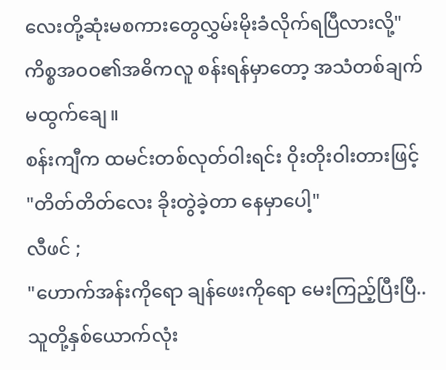လေးတို့ဆုံးမစကားတွေလွှမ်းမိုးခံလိုက်ရပြီလားလို့"
ကိစ္စအဝဝ၏အဓိကလူ စန်းရန်မှာတော့ အသံတစ်ချက်မထွက်ချေ။
စန်းကျီက ထမင်းတစ်လုတ်ဝါးရင်း ဝိုးတိုးဝါးတားဖြင့်
"တိတ်တိတ်လေး ခိုးတွဲခဲ့တာ နေမှာပေါ့"
လီဖင် ;
"ဟောက်အန်းကိုရော ချန်ဖေးကိုရော မေးကြည့်ပြီးပြီ..သူတို့နှစ်ယောက်လုံး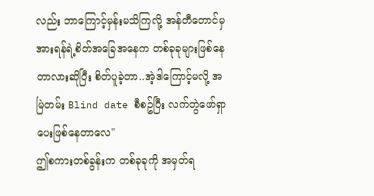လည်း ဘာကြောင့်မှန်းမသိကြလို့ အန်တီတောင်မှ အားရန်ရဲ့စိတ်အခြေအနေက တစ်ခုခုများဖြစ်နေတာလားဆိုပြီး စိတ်ပူခဲ့တာ..အဲ့ဒါကြောင့်မလို့ အမြဲတမ်း Blind date စီစဥ်ပြီး လက်တွဲဖော်ရှာပေးဖြစ်နေတာလေ"
ဤစကားတစ်ခွန်းက တစ်ခုခုကို အမှတ်ရ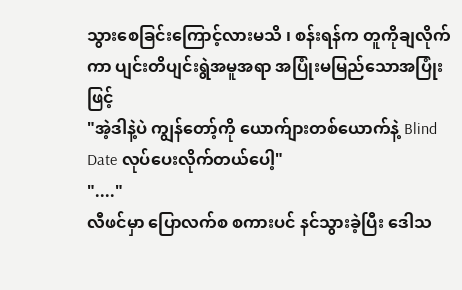သွားစေခြင်းကြောင့်လားမသိ ၊ စန်းရန်က တူကိုချလိုက်ကာ ပျင်းတိပျင်းရွဲအမူအရာ အပြုံးမမြည်သောအပြုံးဖြင့်
"အဲ့ဒါနဲ့ပဲ ကျွန်တော့်ကို ယောက်ျားတစ်ယောက်နဲ့ Blind Date လုပ်ပေးလိုက်တယ်ပေါ့"
"...."
လီဖင်မှာ ပြောလက်စ စကားပင် နင်သွားခဲ့ပြီး ဒေါသ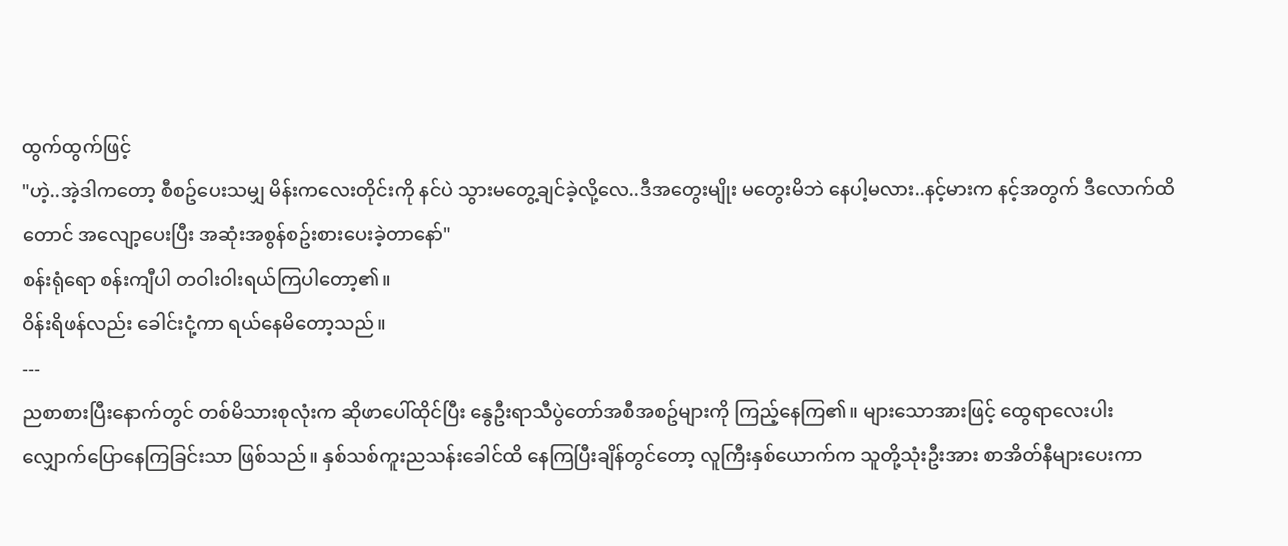ထွက်ထွက်ဖြင့်
"ဟဲ့..အဲ့ဒါကတော့ စီစဥ်ပေးသမျှ မိန်းကလေးတိုင်းကို နင်ပဲ သွားမတွေ့ချင်ခဲ့လို့လေ..ဒီအတွေးမျိုး မတွေးမိဘဲ နေပါ့မလား..နင့်မားက နင့်အတွက် ဒီလောက်ထိတောင် အလျော့ပေးပြီး အဆုံးအစွန်စဥ်းစားပေးခဲ့တာနော်"
စန်းရုံရော စန်းကျီပါ တဝါးဝါးရယ်ကြပါတော့၏။
ဝိန်းရိဖန်လည်း ခေါင်းငုံ့ကာ ရယ်နေမိတော့သည်။
---
ညစာစားပြီးနောက်တွင် တစ်မိသားစုလုံးက ဆိုဖာပေါ်ထိုင်ပြီး နွေဦးရာသီပွဲတော်အစီအစဥ်များကို ကြည့်နေကြ၏။ များသောအားဖြင့် ထွေရာလေးပါးလျှောက်ပြောနေကြခြင်းသာ ဖြစ်သည်။ နှစ်သစ်ကူးညသန်းခေါင်ထိ နေကြပြီးချိန်တွင်တော့ လူကြီးနှစ်ယောက်က သူတို့သုံးဦးအား စာအိတ်နီများပေးကာ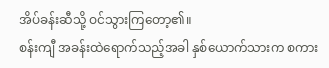အိပ်ခန်းဆီသို့ ဝင်သွားကြတော့၏။
စန်းကျီ အခန်းထဲရောက်သည့်အခါ နှစ်ယောက်သားက စကား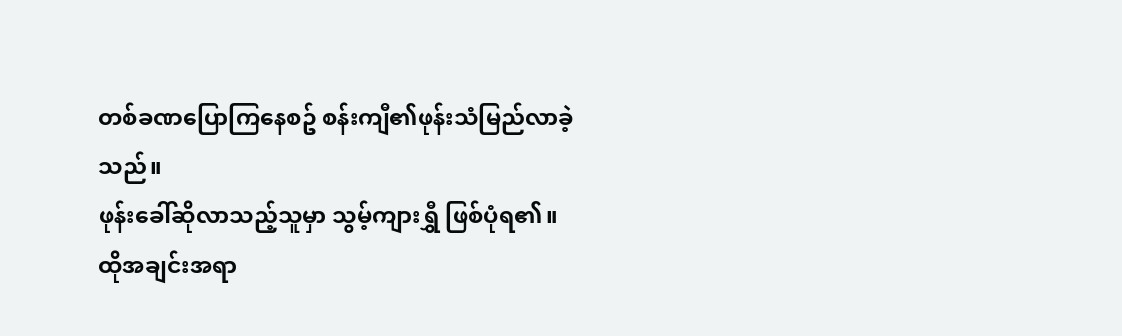တစ်ခဏပြောကြနေစဥ် စန်းကျီ၏ဖုန်းသံမြည်လာခဲ့သည်။
ဖုန်းခေါ်ဆိုလာသည့်သူမှာ သွမ့်ကျားရွှီ ဖြစ်ပုံရ၏။
ထိုအချင်းအရာ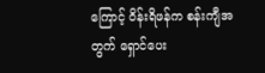ကြောင့် ဝိန်းရိဖန်က စန်းကျီအတွက် ရှောင်ပေး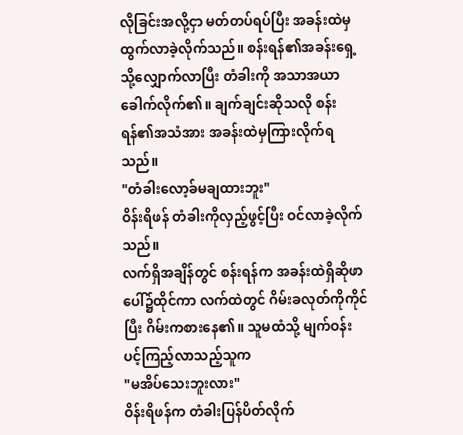လိုခြင်းအလို့ငှာ မတ်တပ်ရပ်ပြီး အခန်းထဲမှထွက်လာခဲ့လိုက်သည်။ စန်းရန်၏အခန်းရှေ့သို့လျှောက်လာပြီး တံခါးကို အသာအယာခေါက်လိုက်၏။ ချက်ချင်းဆိုသလို စန်းရန်၏အသံအား အခန်းထဲမှကြားလိုက်ရသည်။
"တံခါးလော့ခ်မချထားဘူး"
ဝိန်းရိဖန် တံခါးကိုလှည့်ဖွင့်ပြီး ဝင်လာခဲ့လိုက်သည်။
လက်ရှိအချိန်တွင် စန်းရန်က အခန်းထဲရှိဆိုဖာပေါ်၌ထိုင်ကာ လက်ထဲတွင် ဂိမ်းခလုတ်ကိုကိုင်ပြီး ဂိမ်းကစားနေ၏။ သူမထံသို့ မျက်ဝန်းပင့်ကြည့်လာသည့်သူက
"မအိပ်သေးဘူးလား"
ဝိန်းရိဖန်က တံခါးပြန်ပိတ်လိုက်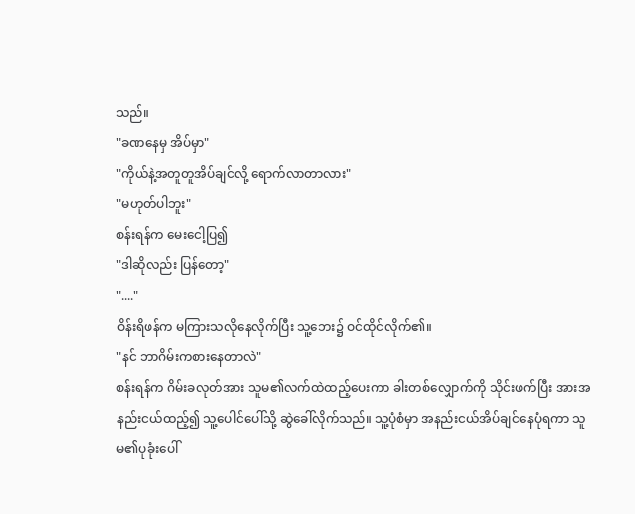သည်။
"ခဏနေမှ အိပ်မှာ"
"ကိုယ်နဲ့အတူတူအိပ်ချင်လို့ ရောက်လာတာလား"
"မဟုတ်ပါဘူး"
စန်းရန်က မေးငေါ့ပြ၍
"ဒါဆိုလည်း ပြန်တော့"
"...."
ဝိန်းရိဖန်က မကြားသလိုနေလိုက်ပြီး သူ့ဘေး၌ ဝင်ထိုင်လိုက်၏။
"နင် ဘာဂိမ်းကစားနေတာလဲ"
စန်းရန်က ဂိမ်းခလုတ်အား သူမ၏လက်ထဲထည့်ပေးကာ ခါးတစ်လျှောက်ကို သိုင်းဖက်ပြီး အားအနည်းငယ်ထည့်၍ သူ့ပေါင်ပေါ်သို့ ဆွဲခေါ်လိုက်သည်။ သူ့ပုံစံမှာ အနည်းငယ်အိပ်ချင်နေပုံရကာ သူမ၏ပုခုံးပေါ်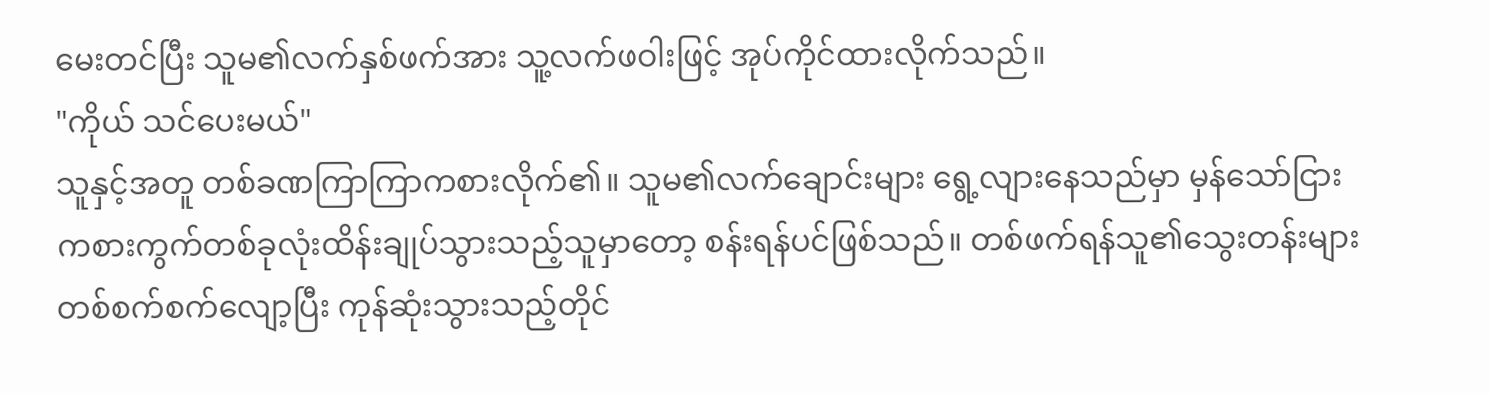မေးတင်ပြီး သူမ၏လက်နှစ်ဖက်အား သူ့လက်ဖဝါးဖြင့် အုပ်ကိုင်ထားလိုက်သည်။
"ကိုယ် သင်ပေးမယ်"
သူနှင့်အတူ တစ်ခဏကြာကြာကစားလိုက်၏။ သူမ၏လက်ချောင်းများ ရွေ့လျားနေသည်မှာ မှန်သော်ငြား ကစားကွက်တစ်ခုလုံးထိန်းချုပ်သွားသည့်သူမှာတော့ စန်းရန်ပင်ဖြစ်သည်။ တစ်ဖက်ရန်သူ၏သွေးတန်းများ တစ်စက်စက်လျော့ပြီး ကုန်ဆုံးသွားသည့်တိုင်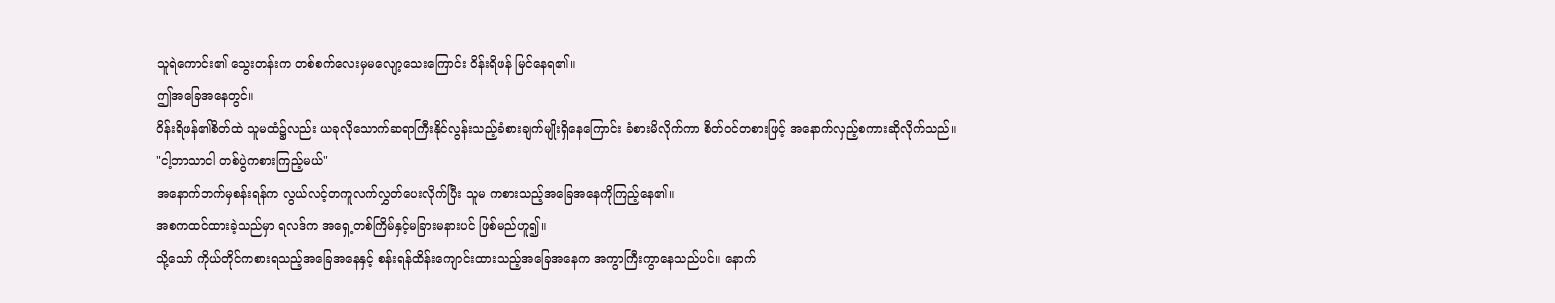သူရဲကောင်း၏ သွေးတန်းက တစ်စက်လေးမှမလျော့သေးကြောင်း ဝိန်းရိဖန် မြင်နေရ၏။
ဤအခြေအနေတွင်။
ဝိန်းရိဖန်၏စိတ်ထဲ သူမထံ၌လည်း ယခုလိုသောက်ဆရာကြီးနိုင်လွန်းသည့်ခံစားချက်မျိုးရှိနေကြောင်း ခံစားမိလိုက်ကာ စိတ်ဝင်တစားဖြင့် အနောက်လှည့်စကားဆိုလိုက်သည်။
"ငါ့ဘာသာငါ တစ်ပွဲကစားကြည့်မယ်"
အနောက်ဘက်မှစန်းရန်က လွယ်လင့်တကူလက်လွှတ်ပေးလိုက်ပြီး သူမ ကစားသည့်အခြေအနေကိုကြည့်နေ၏။
အစကထင်ထားခဲ့သည်မှာ ရလဒ်က အရှေ့တစ်ကြိမ်နှင့်မခြားမနားပင် ဖြစ်မည်ဟူ၍။
သို့သော် ကိုယ်တိုင်ကစားရသည့်အခြေအနေနှင့် စန်းရန်ထိန်းကျောင်းထားသည့်အခြေအနေက အကွာကြီးကွာနေသည်ပင်။ နောက်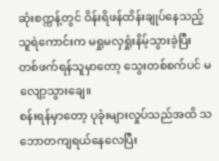ဆုံးစက္ကန့်တွင် ဝိန်းရိဖန်ထိန်းချုပ်နေသည့်သူရဲကောင်းက မရှုမလှရှုံးနိမ့်သွားခဲ့ပြီး တစ်ဖက်ရန်သူမှာတော့ သွေးတစ်စက်ပင် မလျော့သွားချေ။
စန်းရန်မှာတော့ ပုခုံးများလှုပ်သည်အထိ သဘောတကျရယ်နေလေပြီး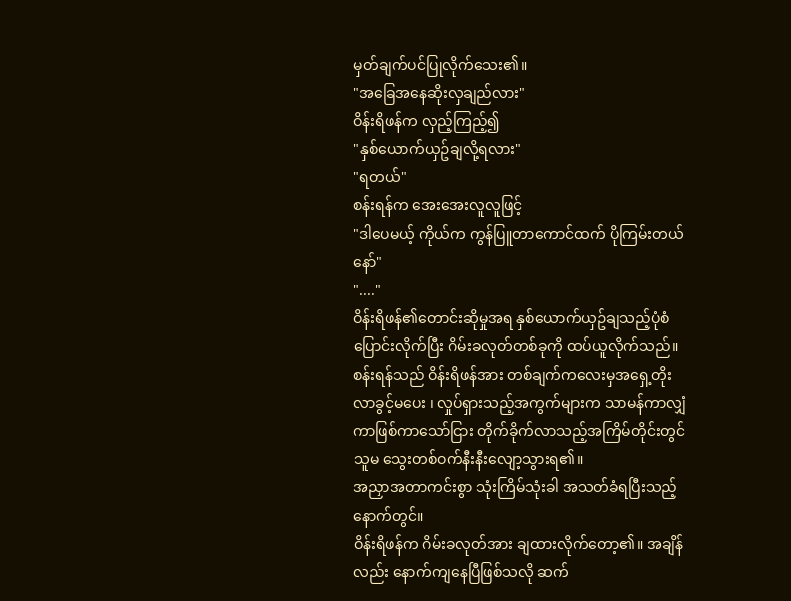မှတ်ချက်ပင်ပြုလိုက်သေး၏။
"အခြေအနေဆိုးလှချည်လား"
ဝိန်းရိဖန်က လှည့်ကြည့်၍
"နှစ်ယောက်ယှဥ်ချလို့ရလား"
"ရတယ်"
စန်းရန်က အေးအေးလူလူဖြင့်
"ဒါပေမယ့် ကိုယ်က ကွန်ပြူတာကောင်ထက် ပိုကြမ်းတယ်နော်"
"...."
ဝိန်းရိဖန်၏တောင်းဆိုမှုအရ နှစ်ယောက်ယှဥ်ချသည့်ပုံစံပြောင်းလိုက်ပြီး ဂိမ်းခလုတ်တစ်ခုကို ထပ်ယူလိုက်သည်။ စန်းရန်သည် ဝိန်းရိဖန်အား တစ်ချက်ကလေးမှအရှေ့တိုးလာခွင့်မပေး ၊ လှုပ်ရှားသည့်အကွက်များက သာမန်ကာလျှံကာဖြစ်ကာသော်ငြား တိုက်ခိုက်လာသည့်အကြိမ်တိုင်းတွင် သူမ သွေးတစ်ဝက်နီးနီးလျော့သွားရ၏။
အညှာအတာကင်းစွာ သုံးကြိမ်သုံးခါ အသတ်ခံရပြီးသည့်နောက်တွင်။
ဝိန်းရိဖန်က ဂိမ်းခလုတ်အား ချထားလိုက်တော့၏။ အချိန်လည်း နောက်ကျနေပြီဖြစ်သလို ဆက်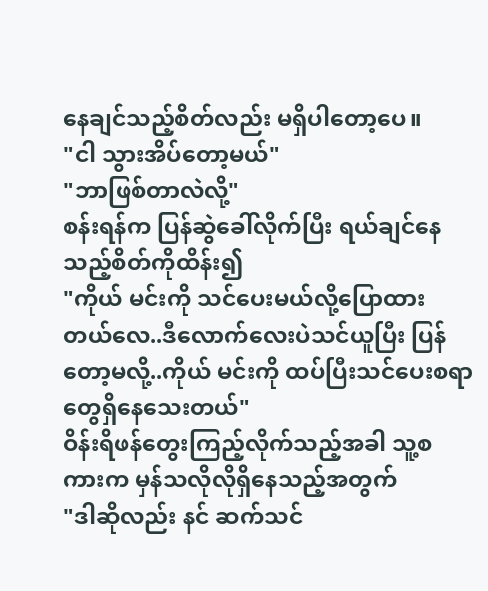နေချင်သည့်စိတ်လည်း မရှိပါတော့ပေ။
"ငါ သွားအိပ်တော့မယ်"
"ဘာဖြစ်တာလဲလို့"
စန်းရန်က ပြန်ဆွဲခေါ်လိုက်ပြီး ရယ်ချင်နေသည့်စိတ်ကိုထိန်း၍
"ကိုယ် မင်းကို သင်ပေးမယ်လို့ပြောထားတယ်လေ..ဒီလောက်လေးပဲသင်ယူပြီး ပြန်တော့မလို့..ကိုယ် မင်းကို ထပ်ပြီးသင်ပေးစရာတွေရှိနေသေးတယ်"
ဝိန်းရိဖန်တွေးကြည့်လိုက်သည့်အခါ သူ့စကားက မှန်သလိုလိုရှိနေသည့်အတွက်
"ဒါဆိုလည်း နင် ဆက်သင်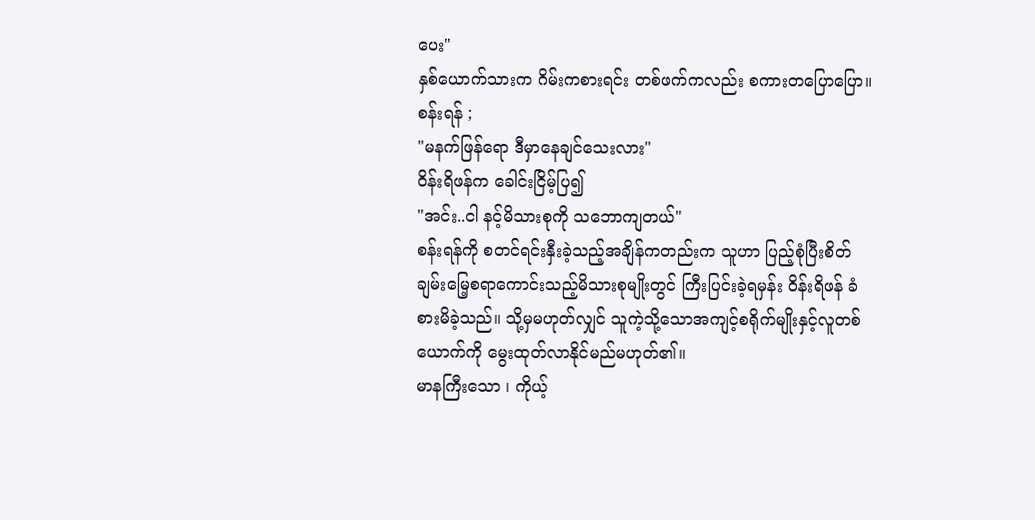ပေး"
နှစ်ယောက်သားက ဂိမ်းကစားရင်း တစ်ဖက်ကလည်း စကားတပြောပြော။
စန်းရန် ;
"မနက်ဖြန်ရော ဒီမှာနေချင်သေးလား"
ဝိန်းရိဖန်က ခေါင်းငြိမ့်ပြ၍
"အင်း..ငါ နင့်မိသားစုကို သဘောကျတယ်"
စန်းရန်ကို စတင်ရင်းနှီးခဲ့သည့်အချိန်ကတည်းက သူဟာ ပြည့်စုံပြီးစိတ်ချမ်းမြေ့စရာကောင်းသည့်မိသားစုမျိုးတွင် ကြီးပြင်းခဲ့ရမှန်း ဝိန်းရိဖန် ခံစားမိခဲ့သည်။ သို့မှမဟုတ်လျှင် သူကဲ့သို့သောအကျင့်စရိုက်မျိုးနှင့်လူတစ်ယောက်ကို မွေးထုတ်လာနိုင်မည်မဟုတ်၏။
မာနကြီးသော ၊ ကိုယ့်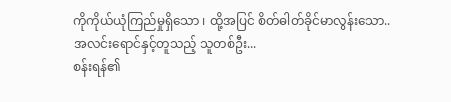ကိုကိုယ်ယုံကြည်မှုရှိသော ၊ ထို့အပြင် စိတ်ဓါတ်ခိုင်မာလွန်းသော..
အလင်းရောင်နှင့်တူသည့် သူတစ်ဦး...
စန်းရန်၏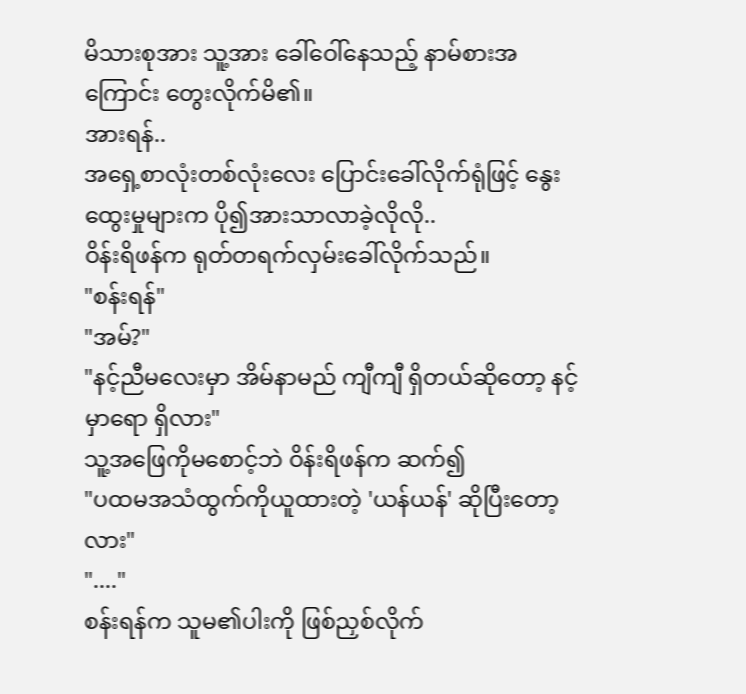မိသားစုအား သူ့အား ခေါ်ဝေါ်နေသည့် နာမ်စားအကြောင်း တွေးလိုက်မိ၏။
အားရန်..
အရှေ့စာလုံးတစ်လုံးလေး ပြောင်းခေါ်လိုက်ရုံဖြင့် နွေးထွေးမှုများက ပို၍အားသာလာခဲ့လိုလို..
ဝိန်းရိဖန်က ရုတ်တရက်လှမ်းခေါ်လိုက်သည်။
"စန်းရန်"
"အမ်?"
"နင့်ညီမလေးမှာ အိမ်နာမည် ကျီကျီ ရှိတယ်ဆိုတော့ နင့်မှာရော ရှိလား"
သူ့အဖြေကိုမစောင့်ဘဲ ဝိန်းရိဖန်က ဆက်၍
"ပထမအသံထွက်ကိုယူထားတဲ့ 'ယန်ယန်' ဆိုပြီးတော့လား"
"...."
စန်းရန်က သူမ၏ပါးကို ဖြစ်ညှစ်လိုက်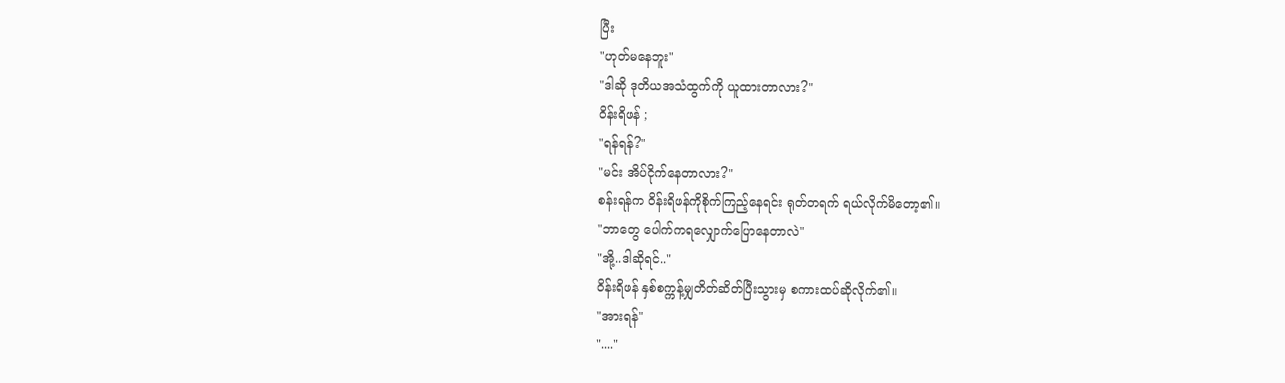ပြီး
"ဟုတ်မနေဘူး"
"ဒါဆို ဒုတိယအသံထွက်ကို ယူထားတာလား?"
ဝိန်းရိဖန် ;
"ရန်ရန်?"
"မင်း အိပ်ငိုက်နေတာလား?"
စန်းရန်က ဝိန်းရိဖန်ကိုစိုက်ကြည့်နေရင်း ရုတ်တရက် ရယ်လိုက်မိတော့၏။
"ဘာတွေ ပေါက်ကရလျှောက်ပြောနေတာလဲ"
"အို့..ဒါဆိုရင်.."
ဝိန်းရိဖန် နှစ်စက္ကန့်မျှတိတ်ဆိတ်ပြီးသွားမှ စကားထပ်ဆိုလိုက်၏။
"အားရန်"
"...."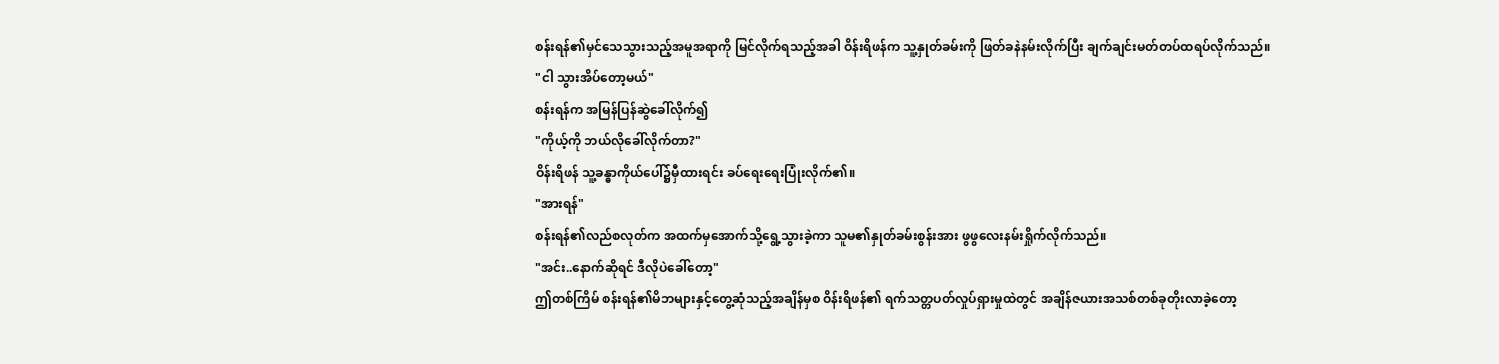စန်းရန်၏မှင်သေသွားသည့်အမူအရာကို မြင်လိုက်ရသည့်အခါ ဝိန်းရိဖန်က သူ့နှုတ်ခမ်းကို ဖြတ်ခနဲနမ်းလိုက်ပြီး ချက်ချင်းမတ်တပ်ထရပ်လိုက်သည်။
"ငါ သွားအိပ်တော့မယ်"
စန်းရန်က အမြန်ပြန်ဆွဲခေါ်လိုက်၍
"ကိုယ့်ကို ဘယ်လိုခေါ်လိုက်တာ?"
ဝိန်းရိဖန် သူ့ခန္ဓာကိုယ်ပေါ်၌မှီထားရင်း ခပ်ရေးရေးပြုံးလိုက်၏။
"အားရန်"
စန်းရန်၏လည်စလုတ်က အထက်မှအောက်သို့ရွေ့သွားခဲ့ကာ သူမ၏နှုတ်ခမ်းစွန်းအား ဖွဖွလေးနမ်းရှိုက်လိုက်သည်။
"အင်း..နောက်ဆိုရင် ဒီလိုပဲခေါ်တော့"
ဤတစ်ကြိမ် စန်းရန်၏မိဘများနှင့်တွေ့ဆုံသည့်အချိန်မှစ ဝိန်းရိဖန်၏ ရက်သတ္တပတ်လှုပ်ရှားမှုထဲတွင် အချိန်ဇယားအသစ်တစ်ခုတိုးလာခဲ့တော့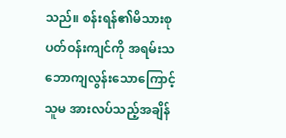သည်။ စန်းရန်၏မိသားစုပတ်ဝန်းကျင်ကို အရမ်းသဘောကျလွန်းသောကြောင့် သူမ အားလပ်သည့်အချိန်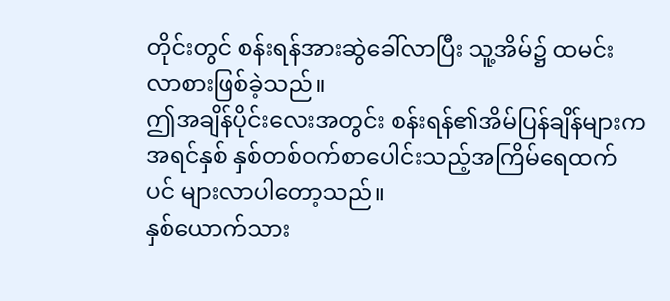တိုင်းတွင် စန်းရန်အားဆွဲခေါ်လာပြီး သူ့အိမ်၌ ထမင်းလာစားဖြစ်ခဲ့သည်။
ဤအချိန်ပိုင်းလေးအတွင်း စန်းရန်၏အိမ်ပြန်ချိန်များက အရင်နှစ် နှစ်တစ်ဝက်စာပေါင်းသည့်အကြိမ်ရေထက်ပင် များလာပါတော့သည်။
နှစ်ယောက်သား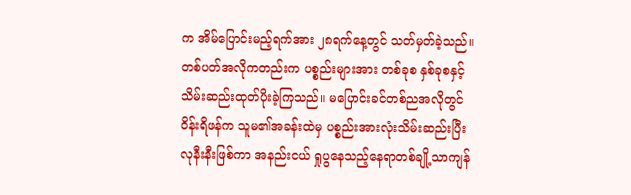က အိမ်ပြောင်းမည့်ရက်အား ၂၈ရက်နေ့တွင် သတ်မှတ်ခဲ့သည်။
တစ်ပတ်အလိုကတည်းက ပစ္စည်းများအား တစ်ခုစ နှစ်ခုစနှင့်သိမ်းဆည်းထုတ်ပိုးခဲ့ကြသည်။ မပြောင်းခင်တစ်ညအလိုတွင် ဝိန်းရိဖန်က သူမ၏အခန်းထဲမှ ပစ္စည်းအားလုံးသိမ်းဆည်းပြီးလုနီးနီးဖြစ်ကာ အနည်းငယ် ရှုပွနေသည့်နေရာတစ်ချို့သာကျန်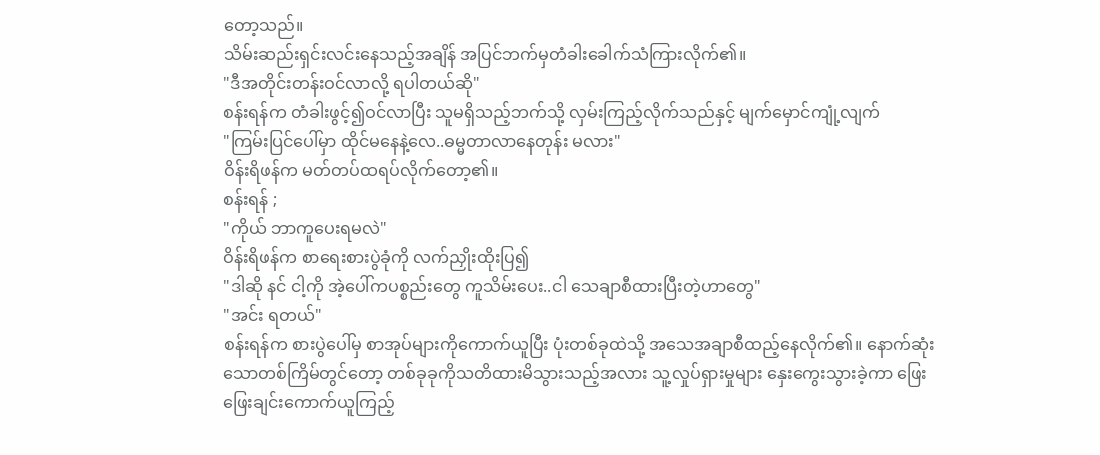တော့သည်။
သိမ်းဆည်းရှင်းလင်းနေသည့်အချိန် အပြင်ဘက်မှတံခါးခေါက်သံကြားလိုက်၏။
"ဒီအတိုင်းတန်းဝင်လာလို့ ရပါတယ်ဆို"
စန်းရန်က တံခါးဖွင့်၍ဝင်လာပြီး သူမရှိသည့်ဘက်သို့ လှမ်းကြည့်လိုက်သည်နှင့် မျက်မှောင်ကျုံ့လျက်
"ကြမ်းပြင်ပေါ်မှာ ထိုင်မနေနဲ့လေ..ဓမ္မတာလာနေတုန်း မလား"
ဝိန်းရိဖန်က မတ်တပ်ထရပ်လိုက်တော့၏။
စန်းရန် ;
"ကိုယ် ဘာကူပေးရမလဲ"
ဝိန်းရိဖန်က စာရေးစားပွဲခုံကို လက်ညှိုးထိုးပြ၍
"ဒါဆို နင် ငါ့ကို အဲ့ပေါ်ကပစ္စည်းတွေ ကူသိမ်းပေး..ငါ သေချာစီထားပြီးတဲ့ဟာတွေ"
"အင်း ရတယ်"
စန်းရန်က စားပွဲပေါ်မှ စာအုပ်များကိုကောက်ယူပြီး ပုံးတစ်ခုထဲသို့ အသေအချာစီထည့်နေလိုက်၏။ နောက်ဆုံးသောတစ်ကြိမ်တွင်တော့ တစ်ခုခုကိုသတိထားမိသွားသည့်အလား သူ့လှုပ်ရှားမှုများ နှေးကွေးသွားခဲ့ကာ ဖြေးဖြေးချင်းကောက်ယူကြည့်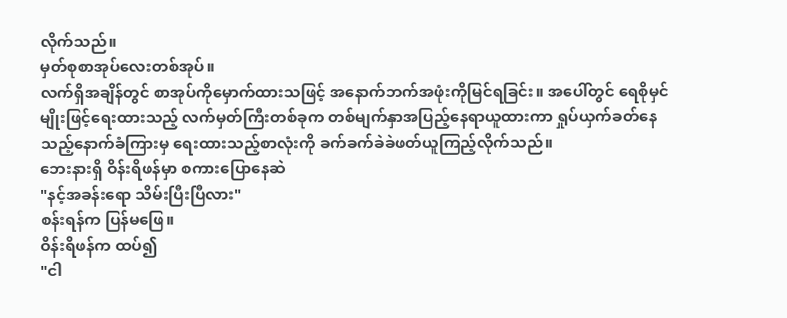လိုက်သည်။
မှတ်စုစာအုပ်လေးတစ်အုပ်။
လက်ရှိအချိန်တွင် စာအုပ်ကိုမှောက်ထားသဖြင့် အနောက်ဘက်အဖုံးကိုမြင်ရခြင်း။ အပေါ်တွင် ရေစိုမှင်မျိုးဖြင့်ရေးထားသည့် လက်မှတ်ကြီးတစ်ခုက တစ်မျက်နှာအပြည့်နေရာယူထားကာ ရှုပ်ယှက်ခတ်နေသည့်နောက်ခံကြားမှ ရေးထားသည့်စာလုံးကို ခက်ခက်ခဲခဲဖတ်ယူကြည့်လိုက်သည်။
ဘေးနားရှိ ဝိန်းရိဖန်မှာ စကားပြောနေဆဲ
"နင့်အခန်းရော သိမ်းပြီးပြီလား"
စန်းရန်က ပြန်မဖြေ။
ဝိန်းရိဖန်က ထပ်၍
"ငါ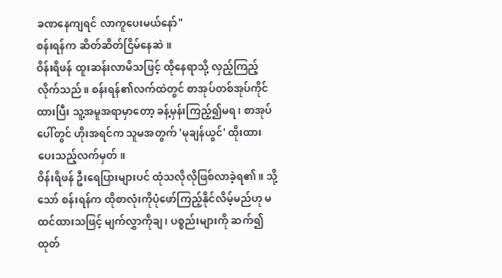ခဏနေကျရင် လာကူပေးမယ်နော်"
စန်းရန်က ဆိတ်ဆိတ်ငြိမ်နေဆဲ။
ဝိန်းရိဖန် ထူးဆန်းလာမိသဖြင့် ထိုနေရာသို့ လှည့်ကြည့်လိုက်သည်။ စန်းရန်၏လက်ထဲတွင် စာအုပ်တစ်အုပ်ကိုင်ထားပြီး သူ့အမူအရာမှာတော့ ခန့်မှန်းကြည့်၍မရ ၊ စာအုပ်ပေါ်တွင် ဟိုးအရင်က သူမအတွက် 'မုချန်ယွင်' ထိုးထားပေးသည့်လက်မှတ်။
ဝိန်းရိဖန် ဦးရေပြားများပင် ထုံသလိုလိုဖြစ်လာခဲ့ရ၏။ သို့သော် စန်းရန်က ထိုစာလုံးကိုပုံဖော်ကြည့်နိုင်လိမ့်မည်ဟု မထင်ထားသဖြင့် မျက်လွှာကိုချ ၊ ပစ္စည်းများကို ဆက်၍ထုတ်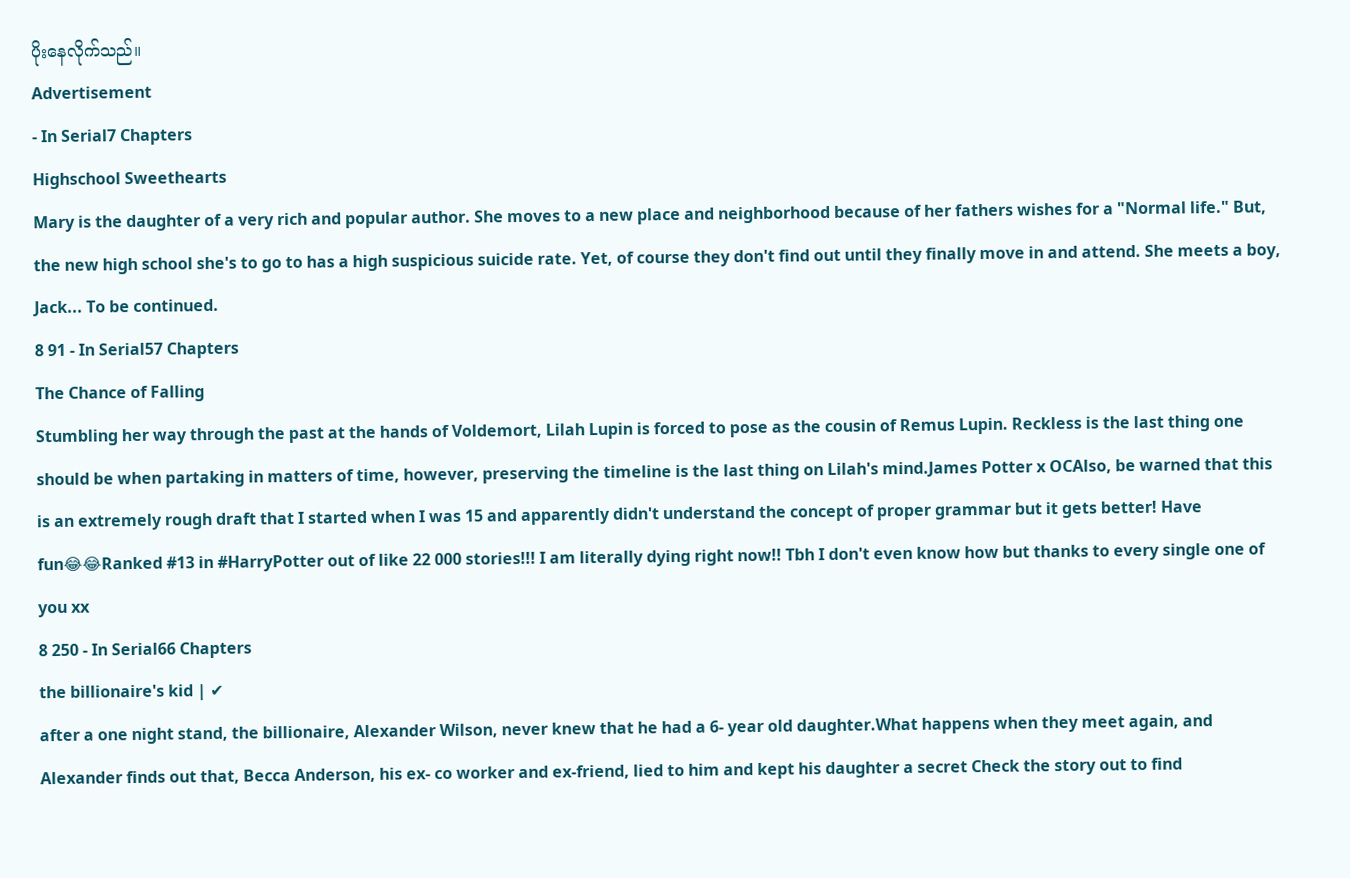ပိုးနေလိုက်သည်။
Advertisement
- In Serial7 Chapters
Highschool Sweethearts
Mary is the daughter of a very rich and popular author. She moves to a new place and neighborhood because of her fathers wishes for a "Normal life." But, the new high school she's to go to has a high suspicious suicide rate. Yet, of course they don't find out until they finally move in and attend. She meets a boy, Jack... To be continued.
8 91 - In Serial57 Chapters
The Chance of Falling
Stumbling her way through the past at the hands of Voldemort, Lilah Lupin is forced to pose as the cousin of Remus Lupin. Reckless is the last thing one should be when partaking in matters of time, however, preserving the timeline is the last thing on Lilah's mind.James Potter x OCAlso, be warned that this is an extremely rough draft that I started when I was 15 and apparently didn't understand the concept of proper grammar but it gets better! Have fun😂😂Ranked #13 in #HarryPotter out of like 22 000 stories!!! I am literally dying right now!! Tbh I don't even know how but thanks to every single one of you xx
8 250 - In Serial66 Chapters
the billionaire's kid | ✔
after a one night stand, the billionaire, Alexander Wilson, never knew that he had a 6- year old daughter.What happens when they meet again, and Alexander finds out that, Becca Anderson, his ex- co worker and ex-friend, lied to him and kept his daughter a secret Check the story out to find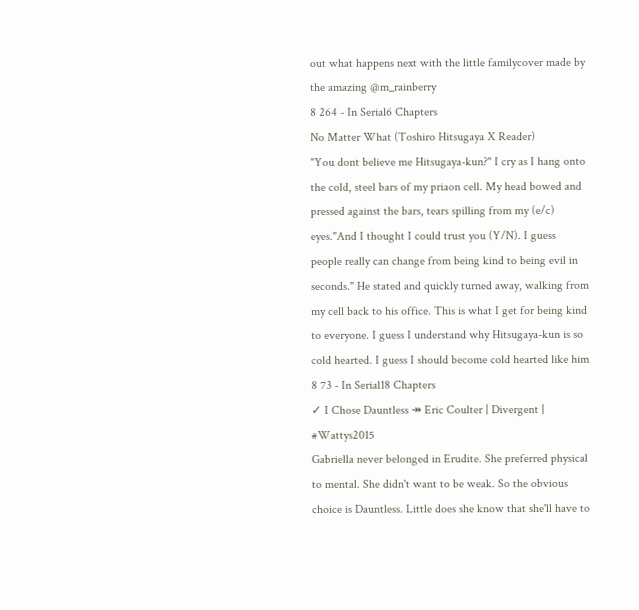out what happens next with the little familycover made by the amazing @m_rainberry
8 264 - In Serial6 Chapters
No Matter What (Toshiro Hitsugaya X Reader)
"You dont believe me Hitsugaya-kun?" I cry as I hang onto the cold, steel bars of my priaon cell. My head bowed and pressed against the bars, tears spilling from my (e/c) eyes."And I thought I could trust you (Y/N). I guess people really can change from being kind to being evil in seconds." He stated and quickly turned away, walking from my cell back to his office. This is what I get for being kind to everyone. I guess I understand why Hitsugaya-kun is so cold hearted. I guess I should become cold hearted like him
8 73 - In Serial18 Chapters
✓ I Chose Dauntless ↠ Eric Coulter | Divergent | #Wattys2015
Gabriella never belonged in Erudite. She preferred physical to mental. She didn't want to be weak. So the obvious choice is Dauntless. Little does she know that she'll have to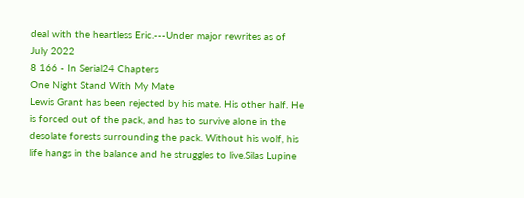deal with the heartless Eric.---Under major rewrites as of July 2022
8 166 - In Serial24 Chapters
One Night Stand With My Mate
Lewis Grant has been rejected by his mate. His other half. He is forced out of the pack, and has to survive alone in the desolate forests surrounding the pack. Without his wolf, his life hangs in the balance and he struggles to live.Silas Lupine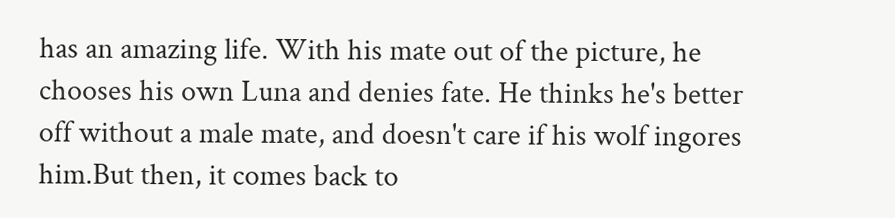has an amazing life. With his mate out of the picture, he chooses his own Luna and denies fate. He thinks he's better off without a male mate, and doesn't care if his wolf ingores him.But then, it comes back to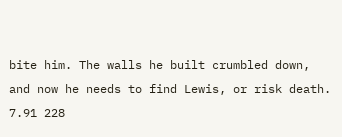bite him. The walls he built crumbled down, and now he needs to find Lewis, or risk death.
7.91 228